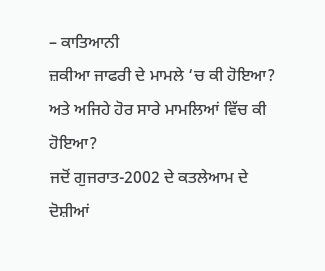– ਕਾਤਿਆਨੀ
ਜ਼ਕੀਆ ਜਾਫਰੀ ਦੇ ਮਾਮਲੇ ‘ਚ ਕੀ ਹੋਇਆ? ਅਤੇ ਅਜਿਹੇ ਹੋਰ ਸਾਰੇ ਮਾਮਲਿਆਂ ਵਿੱਚ ਕੀ ਹੋਇਆ?
ਜਦੋਂ ਗੁਜਰਾਤ-2002 ਦੇ ਕਤਲੇਆਮ ਦੇ ਦੋਸ਼ੀਆਂ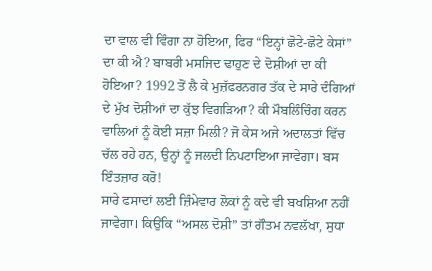ਦਾ ਵਾਲ ਵੀ ਵਿੰਗਾ ਨਾ ਹੋਇਆ, ਫਿਰ “ਇਨ੍ਹਾਂ ਛੋਟੇ-ਛੋਟੇ ਕੇਸਾਂ” ਦਾ ਕੀ ਐ? ਬਾਬਰੀ ਮਸਜਿਦ ਢਾਹੁਣ ਦੇ ਦੋਸ਼ੀਆਂ ਦਾ ਕੀ ਹੋਇਆ? 1992 ਤੋਂ ਲੈ ਕੇ ਮੁਜ਼ੱਫਰਨਗਰ ਤੱਕ ਦੇ ਸਾਰੇ ਦੰਗਿਆਂ ਦੇ ਮੁੱਖ ਦੋਸ਼ੀਆਂ ਦਾ ਕੁੱਝ ਵਿਗੜਿਆ? ਕੀ ਮੌਬਲਿੰਚਿੰਗ ਕਰਨ ਵਾਲਿਆਂ ਨੂੰ ਕੋਈ ਸਜ਼ਾ ਮਿਲੀ? ਜੋ ਕੇਸ ਅਜੇ ਅਦਾਲਤਾਂ ਵਿੱਚ ਚੱਲ ਰਹੇ ਹਨ, ਉਨ੍ਹਾਂ ਨੂੰ ਜਲਦੀ ਨਿਪਟਾਇਆ ਜਾਵੇਗਾ। ਬਸ ਇੰਤਜ਼ਾਰ ਕਰੋ!
ਸਾਰੇ ਫਸਾਦਾਂ ਲਈ ਜ਼ਿੰਮੇਵਾਰ ਲੋਕਾਂ ਨੂੰ ਕਦੇ ਵੀ ਬਖਸ਼ਿਆ ਨਹੀਂ ਜਾਵੇਗਾ। ਕਿਉਂਕਿ “ਅਸਲ ਦੋਸ਼ੀ” ਤਾਂ ਗੌਤਮ ਨਵਲੱਖਾ, ਸੁਧਾ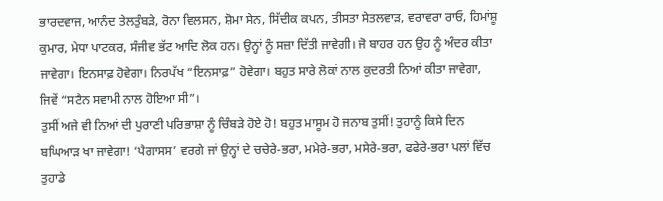ਭਾਰਦਵਾਜ, ਆਨੰਦ ਤੇਲਤੁੰਬੜੇ, ਰੋਨਾ ਵਿਲਸਨ, ਸ਼ੋਮਾ ਸੇਨ, ਸਿੱਦੀਕ ਕਪਨ, ਤੀਸਤਾ ਸੇਤਲਵਾੜ, ਵਰਾਵਰਾ ਰਾਓ, ਹਿਮਾਂਸ਼ੂ ਕੁਮਾਰ, ਮੇਧਾ ਪਾਟਕਰ, ਸੰਜੀਵ ਭੱਟ ਆਦਿ ਲੋਕ ਹਨ। ਉਨ੍ਹਾਂ ਨੂੰ ਸਜ਼ਾ ਦਿੱਤੀ ਜਾਵੇਗੀ। ਜੋ ਬਾਹਰ ਹਨ ਉਹ ਨੂੰ ਅੰਦਰ ਕੀਤਾ ਜਾਵੇਗਾ। ਇਨਸਾਫ਼ ਹੋਵੇਗਾ। ਨਿਰਪੱਖ “ਇਨਸਾਫ਼” ਹੋਵੇਗਾ। ਬਹੁਤ ਸਾਰੇ ਲੋਕਾਂ ਨਾਲ ਕੁਦਰਤੀ ਨਿਆਂ ਕੀਤਾ ਜਾਵੇਗਾ, ਜਿਵੇਂ “ਸਟੈਨ ਸਵਾਮੀ ਨਾਲ ਹੋਇਆ ਸੀ”।
ਤੁਸੀਂ ਅਜੇ ਵੀ ਨਿਆਂ ਦੀ ਪੁਰਾਣੀ ਪਰਿਭਾਸ਼ਾ ਨੂੰ ਚਿੰਬੜੇ ਹੋਏ ਹੋ! ਬਹੁਤ ਮਾਸੂਮ ਹੋ ਜਨਾਬ ਤੁਸੀਂ! ਤੁਹਾਨੂੰ ਕਿਸੇ ਦਿਨ ਬਘਿਆੜ ਖਾ ਜਾਵੇਗਾ! ‘ਪੈਗਾਸਸ’ ਵਰਗੇ ਜਾਂ ਉਨ੍ਹਾਂ ਦੇ ਚਚੇਰੇ-ਭਰਾ, ਮਮੇਰੇ-ਭਰਾ, ਮਸੇਰੇ-ਭਰਾ, ਫਫੇਰੇ-ਭਰਾ ਪਲਾਂ ਵਿੱਚ ਤੁਹਾਡੇ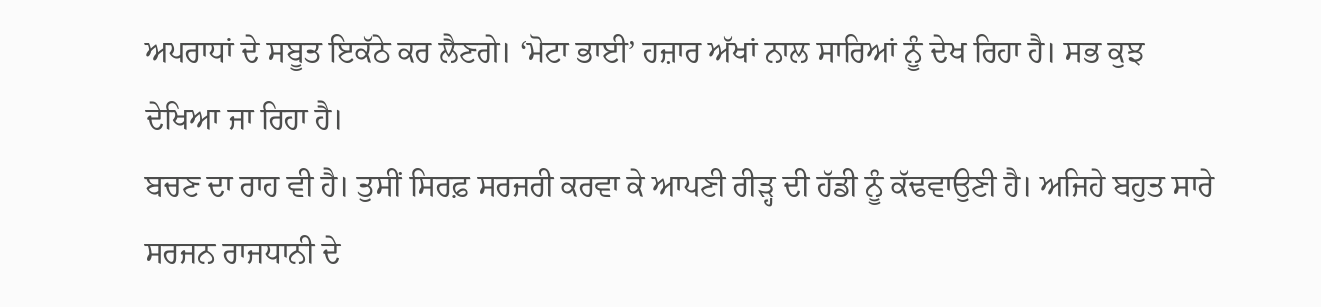ਅਪਰਾਧਾਂ ਦੇ ਸਬੂਤ ਇਕੱਠੇ ਕਰ ਲੈਣਗੇ। ‘ਮੋਟਾ ਭਾਈ’ ਹਜ਼ਾਰ ਅੱਖਾਂ ਨਾਲ ਸਾਰਿਆਂ ਨੂੰ ਦੇਖ ਰਿਹਾ ਹੈ। ਸਭ ਕੁਝ ਦੇਖਿਆ ਜਾ ਰਿਹਾ ਹੈ।
ਬਚਣ ਦਾ ਰਾਹ ਵੀ ਹੈ। ਤੁਸੀਂ ਸਿਰਫ਼ ਸਰਜਰੀ ਕਰਵਾ ਕੇ ਆਪਣੀ ਰੀੜ੍ਹ ਦੀ ਹੱਡੀ ਨੂੰ ਕੱਢਵਾਉਣੀ ਹੈ। ਅਜਿਹੇ ਬਹੁਤ ਸਾਰੇ ਸਰਜਨ ਰਾਜਧਾਨੀ ਦੇ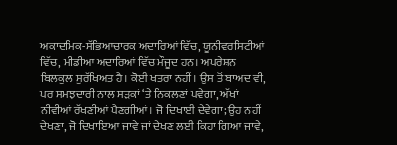ਅਕਾਦਮਿਕ-ਸੱਭਿਆਚਾਰਕ ਅਦਾਰਿਆਂ ਵਿੱਚ, ਯੂਨੀਵਰਸਿਟੀਆਂ ਵਿੱਚ, ਮੀਡੀਆ ਅਦਾਰਿਆਂ ਵਿੱਚ ਮੌਜੂਦ ਹਨ। ਅਪਰੇਸ਼ਨ ਬਿਲਕੁਲ ਸੁਰੱਖਿਅਤ ਹੈ। ਕੋਈ ਖਤਰਾ ਨਹੀਂ। ਉਸ ਤੋਂ ਬਾਅਦ ਵੀ, ਪਰ ਸਮਝਦਾਰੀ ਨਾਲ ਸੜਕਾਂ ‘ਤੇ ਨਿਕਲਣਾਂ ਪਵੇਗਾ, ਅੱਖਾਂ ਨੀਵੀਆਂ ਰੱਖਣੀਆਂ ਪੈਣਗੀਆਂ। ਜੋ ਦਿਖਾਈ ਦੇਵੇਗਾ; ਉਹ ਨਹੀਂ ਦੇਖਣਾ, ਜੋ ਦਿਖਾਇਆ ਜਾਵੇ ਜਾਂ ਦੇਖਣ ਲਈ ਕਿਹਾ ਗਿਆ ਜਾਵੇ,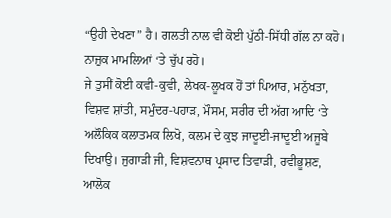“ਉਹੀ ਦੇਖਣਾ” ਹੈ। ਗਲਤੀ ਨਾਲ ਵੀ ਕੋਈ ਪੁੱਠੀ-ਸਿੱਧੀ ਗੱਲ ਨਾ ਕਹੋ। ਨਾਜ਼ੁਕ ਮਾਮਲਿਆਂ ‘ਤੇ ਚੁੱਪ ਰਹੋ।
ਜੇ ਤੁਸੀਂ ਕੋਈ ਕਵੀ-ਕੁਵੀ, ਲੇਖਕ-ਲੂਖਕ ਹੋਂ ਤਾਂ ਪਿਆਰ, ਮਨੁੱਖਤਾ, ਵਿਸ਼ਵ ਸ਼ਾਂਤੀ, ਸਮੁੰਦਰ-ਪਹਾੜ, ਮੌਸਮ, ਸਰੀਰ ਦੀ ਅੱਗ ਆਦਿ ‘ਤੇ ਅਲੌਕਿਕ ਕਲਾਤਮਕ ਲਿਖੋ, ਕਲਮ ਦੇ ਕੁਝ ਜਾਦੂਈ-ਜਾਦੂਈ ਅਜੂਬੇ ਦਿਖਾਉ। ਜੁਗਾੜੀ ਜੀ, ਵਿਸ਼ਵਨਾਥ ਪ੍ਰਸਾਦ ਤਿਵਾੜੀ, ਰਵੀਭੂਸ਼ਣ, ਆਲੋਕ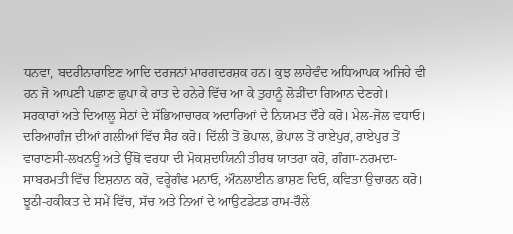ਧਨਵਾ, ਬਦਰੀਨਾਰਾਇਣ ਆਦਿ ਦਰਜਨਾਂ ਮਾਰਗਦਰਸ਼ਕ ਹਨ। ਕੁਝ ਲਾਹੇਵੰਦ ਅਧਿਆਪਕ ਅਜਿਹੇ ਵੀ ਹਨ ਜੋ ਆਪਣੀ ਪਛਾਣ ਛੁਪਾ ਕੇ ਰਾਤ ਦੇ ਹਨੇਰੇ ਵਿੱਚ ਆ ਕੇ ਤੁਹਾਨੂੰ ਲੋੜੀਂਦਾ ਗਿਆਨ ਦੇਣਗੇ।
ਸਰਕਾਰਾਂ ਅਤੇ ਦਿਆਲੂ ਸੇਠਾਂ ਦੇ ਸੱਭਿਆਚਾਰਕ ਅਦਾਰਿਆਂ ਦੇ ਨਿਯਮਤ ਦੌਰੇ ਕਰੋ। ਮੇਲ-ਜੋਲ ਵਧਾਓ। ਦਰਿਆਗੰਜ ਦੀਆਂ ਗਲੀਆਂ ਵਿੱਚ ਸੈਰ ਕਰੋ। ਦਿੱਲੀ ਤੋਂ ਭੋਪਾਲ, ਭੋਪਾਲ ਤੋਂ ਰਾਏਪੁਰ, ਰਾਏਪੁਰ ਤੋਂ ਵਾਰਾਣਸੀ-ਲਖਨਊ ਅਤੇ ਉੱਥੋਂ ਵਰਧਾ ਦੀ ਮੋਕਸ਼ਦਾਯਿਨੀ ਤੀਰਥ ਯਾਤਰਾ ਕਰੋ, ਗੰਗਾ-ਨਰਮਦਾ-ਸਾਬਰਮਤੀ ਵਿੱਚ ਇਸ਼ਨਾਨ ਕਰੋ, ਵਰ੍ਹੇਗੰਢ ਮਨਾਓ, ਔਨਲਾਈਨ ਭਾਸ਼ਣ ਦਿਓ, ਕਵਿਤਾ ਉਚਾਰਨ ਕਰੋ। ਝੂਠੀ-ਹਕੀਕਤ ਦੇ ਸਮੇਂ ਵਿੱਚ, ਸੱਚ ਅਤੇ ਨਿਆਂ ਦੇ ਆਉਟਡੇਟਡ ਰਾਮ-ਰੌਲੇ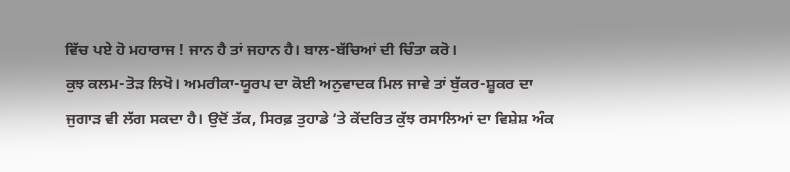ਵਿੱਚ ਪਏ ਹੋ ਮਹਾਰਾਜ ! ਜਾਨ ਹੈ ਤਾਂ ਜਹਾਨ ਹੈ। ਬਾਲ-ਬੱਚਿਆਂ ਦੀ ਚਿੰਤਾ ਕਰੋ।
ਕੁਝ ਕਲਮ-ਤੋੜ ਲਿਖੋ। ਅਮਰੀਕਾ-ਯੂਰਪ ਦਾ ਕੋਈ ਅਨੁਵਾਦਕ ਮਿਲ ਜਾਵੇ ਤਾਂ ਬੁੱਕਰ-ਸ਼ੂਕਰ ਦਾ ਜੁਗਾੜ ਵੀ ਲੱਗ ਸਕਦਾ ਹੈ। ਉਦੋਂ ਤੱਕ, ਸਿਰਫ਼ ਤੁਹਾਡੇ ‘ਤੇ ਕੇਂਦਰਿਤ ਕੁੱਝ ਰਸਾਲਿਆਂ ਦਾ ਵਿਸ਼ੇਸ਼ ਅੰਕ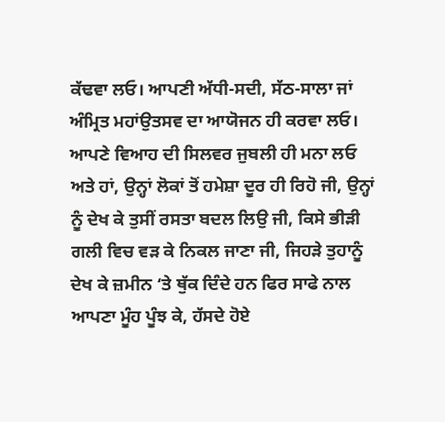ਕੱਢਵਾ ਲਓ। ਆਪਣੀ ਅੱਧੀ-ਸਦੀ, ਸੱਠ-ਸਾਲਾ ਜਾਂ ਅੰਮ੍ਰਿਤ ਮਹਾਂਉਤਸਵ ਦਾ ਆਯੋਜਨ ਹੀ ਕਰਵਾ ਲਓ। ਆਪਣੇ ਵਿਆਹ ਦੀ ਸਿਲਵਰ ਜੁਬਲੀ ਹੀ ਮਨਾ ਲਓ
ਅਤੇ ਹਾਂ, ਉਨ੍ਹਾਂ ਲੋਕਾਂ ਤੋਂ ਹਮੇਸ਼ਾ ਦੂਰ ਹੀ ਰਿਹੋ ਜੀ, ਉਨ੍ਹਾਂ ਨੂੰ ਦੇਖ ਕੇ ਤੁਸੀਂ ਰਸਤਾ ਬਦਲ ਲਿਉ ਜੀ, ਕਿਸੇ ਭੀੜੀ ਗਲੀ ਵਿਚ ਵੜ ਕੇ ਨਿਕਲ ਜਾਣਾ ਜੀ, ਜਿਹੜੇ ਤੁਹਾਨੂੰ ਦੇਖ ਕੇ ਜ਼ਮੀਨ ‘ਤੇ ਥੁੱਕ ਦਿੰਦੇ ਹਨ ਫਿਰ ਸਾਫੇ ਨਾਲ ਆਪਣਾ ਮੂੰਹ ਪੂੰਝ ਕੇ, ਹੱਸਦੇ ਹੋਏ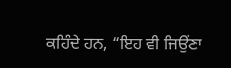ਕਹਿੰਦੇ ਹਨ, “ਇਹ ਵੀ ਜਿਉਂਣਾ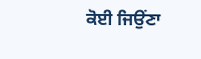ਕੋਈ ਜਿਉਂਣਾ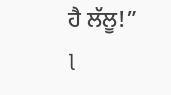ਹੈ ਲੱਲੂ!” l